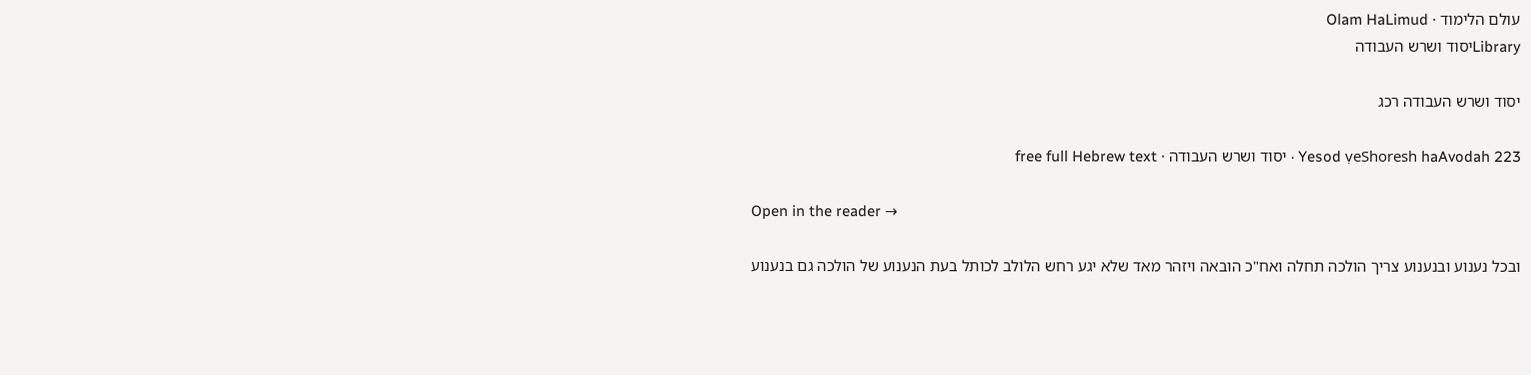עולם הלימוד · Olam HaLimud
Libraryיסוד ושרש העבודה

יסוד ושרש העבודה רכג

Yesod ṿeShoresh haAvodah 223 · יסוד ושרש העבודה · free full Hebrew text

Open in the reader →

ובכל נענוע ובנענוע צריך הולכה תחלה ואח"כ הובאה ויזהר מאד שלא יגע רחש הלולב לכותל בעת הנענוע של הולכה גם בנענוע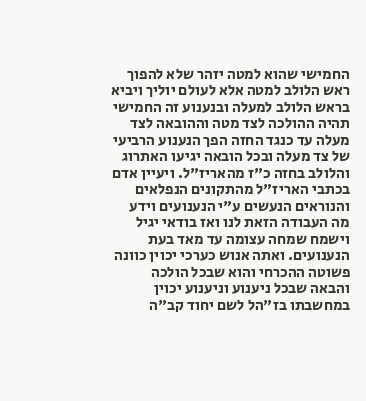החמישי שהוא למטה יזהר שלא להפוך ראש הלולב למטה אלא לעולם יוליך ויביא בראש הלולב למעלה ובנענוע זה החמישי תהיה ההולכה לצד מטה וההובאה לצד מעלה עד כנגד החזה הפך הנענוע הרביעי של צד מעלה ובכל הובאה יגיעו האתרוג והלולב בחזה כ"ז מהאריז"ל. ויעיין אדם בכתבי האריז"ל מהתקונים הנפלאים והנוראים הנעשים ע"י הנענועים וידע מה העבודה הזאת לנו ואז בודאי יגיל וישמח שמחה עצומה עד מאד בעת הנענועים. ואתה אנוש כערכי יכוין כוונה פשוטה ההכרחי והוא שבכל הולכה והבאה שבכל ניענוע וניענוע יכוין במחשבתו בז"הל לשם יחוד קב"ה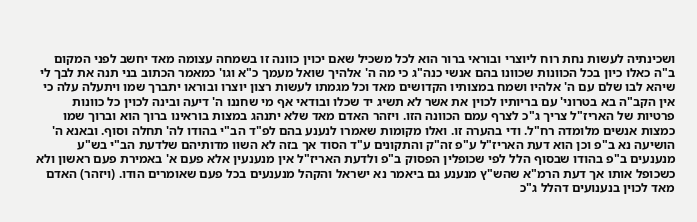ושכינתיה לעשות נחת רוח ליוצרי ובוראי ברור הוא לכל משכיל שאם יכוין כוונה זו בשמחה עצומה מאד יחשב לפני המקום ב"ה כאלו כיון בכל הכוונות שכוונו בהם אנשי כנה"ג כי מה ה' אלהיך שואל מעמך כ"א וגו' כמאמר הכתוב בני תנה את לבך לי שיהא לבו שלם עם ה' אלהיו ושמח במצותיו הקדושים מאד וכל מגמתו לעשות רצון יוצרו ובוראו יתברך שמו ויתעלה עלה כי אין הקב"ה בא בטרוני' עם בריותיו לכוין את אשר לא תשיג יד שכלו ובודאי אף מי שחננו ה' דיעה ובינה לכוין כל כוונות פרטיות של האריז"ל צריך ג"כ לצרף עמם הכוונה הזו. ויזהר האדם מאד שלא יתנהג במצות בוראינו ברוך הוא וברוך שמו כמצות אנשים מלומדה רח"ל. ודי בהערה זו. ואלו מקומות שאמרו לנענע בהם לפ"ד הב"י בהודו לה' תחלה וסוף. ובאנא ה' הושיעה נא ב"פ וכן הוא דעת האריז"ל ע"פ זה"ק והתקונים ע"ד הסוד אך בזה לא השוו מדותיהם שלדעת הב"י בש"ע מנענעים ב"פ בהודו שבסוף הלל לפי שכופלין הפסוק ב"פ ולדעת האריז"ל אין מנענעין אלא פעם א' באמירת פעם ראשון ולא כשכופל אותו אך דעת הרמ"א שהש"ץ מנענע גם ביאמר נא ישראל והקהל מנענעים בכל פעם שאומרים הודו. (ויזהר) האדם מאד לכוין בנענועים דהלל ג"כ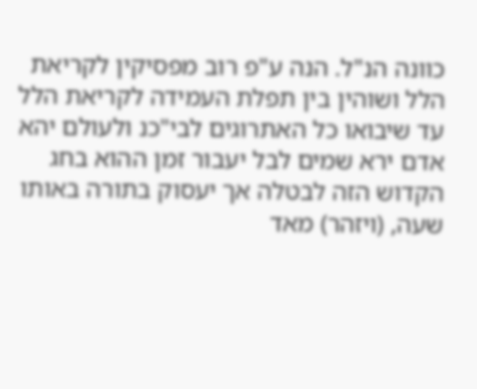כוונה הנ"ל. הנה ע"פ רוב מפסיקין לקריאת הלל ושוהין בין תפלת העמידה לקריאת הלל עד שיבואו כל האתרוגים לבי"כנ ולעולם יהא אדם ירא שמים לבל יעבור זמן ההוא בחג הקדוש הזה לבטלה אך יעסוק בתורה באותו שעה, (ויזהר) מאד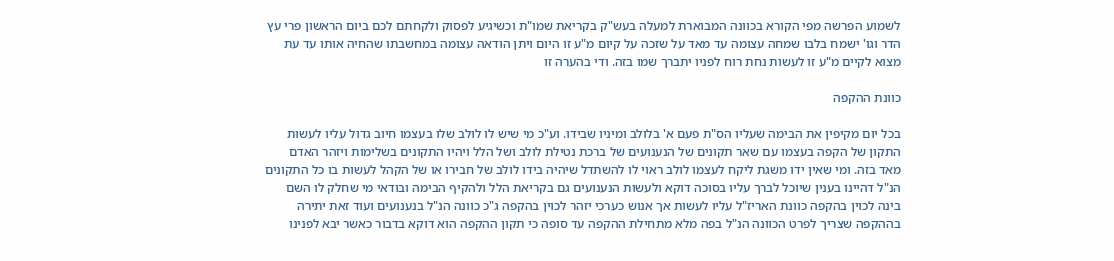לשמוע הפרשה מפי הקורא בכוונה המבוארת למעלה בעש"ק בקריאת שמו"ת וכשיגיע לפסוק ולקחתם לכם ביום הראשון פרי עץ הדר וגו' ישמח בלבו שמחה עצומה עד מאד על שזכה על קיום מ"ע זו היום ויתן הודאה עצומה במחשבתו שהחיה אותו עד עת מצוא לקיים מ"ע זו לעשות נחת רוח לפניו יתברך שמו בזה. ודי בהערה זו

כוונת ההקפה

בכל יום מקיפין את הבימה שעליו הס"ת פעם א' בלולב ומיניו שבידו. וע"כ מי שיש לו לולב שלו בעצמו חיוב גדול עליו לעשות התקון של הקפה בעצמו עם שאר תקונים של הנענועים של ברכת נטילת לולב ושל הלל ויהיו התקונים בשלימות ויזהר האדם מאד בזה. ומי שאין ידו משגת ליקח לעצמו לולב ראוי לו להשתדל שיהיה בידו לולב של חבירו או של הקהל לעשות בו כל התקונים הנ"ל דהיינו בענין שיוכל לברך עליו בסוכה דוקא ולעשות הנענועים גם בקריאת הלל ולהקיף הבימה ובודאי מי שחלק לו השם בינה לכוין בהקפה כוונת האריז"ל עליו לעשות אך אנוש כערכי יזהר לכוין בהקפה ג"כ כוונה הנ"ל בנענועים ועוד זאת יתירה בההקפה שצריך לפרט הכוונה הנ"ל בפה מלא מתחילת ההקפה עד סופה כי תקון ההקפה הוא דוקא בדבור כאשר יבא לפנינו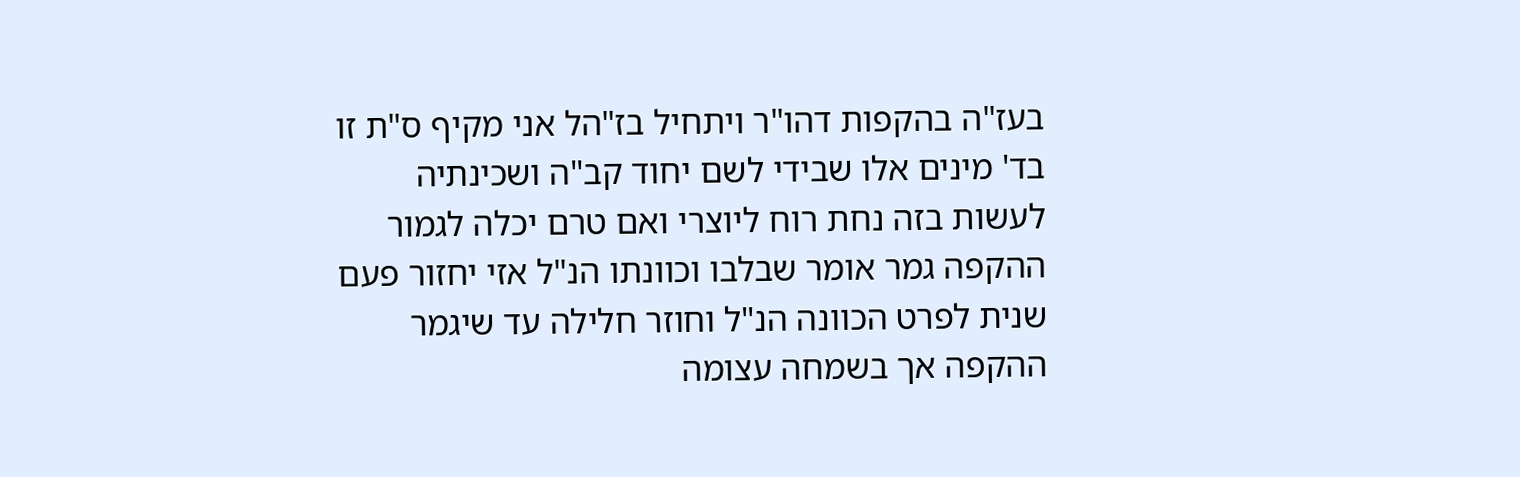בעז"ה בהקפות דהו"ר ויתחיל בז"הל אני מקיף ס"ת זו בד' מינים אלו שבידי לשם יחוד קב"ה ושכינתיה לעשות בזה נחת רוח ליוצרי ואם טרם יכלה לגמור ההקפה גמר אומר שבלבו וכוונתו הנ"ל אזי יחזור פעם שנית לפרט הכוונה הנ"ל וחוזר חלילה עד שיגמר ההקפה אך בשמחה עצומה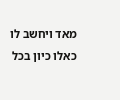מאד ויחשב לו כאלו כיון בכל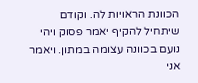הכוונת הראויות לה. וקודם שיתחיל להקיף יאמר פסוק ויהי נועם בכוונה עצומה במתון. ויאמר אני